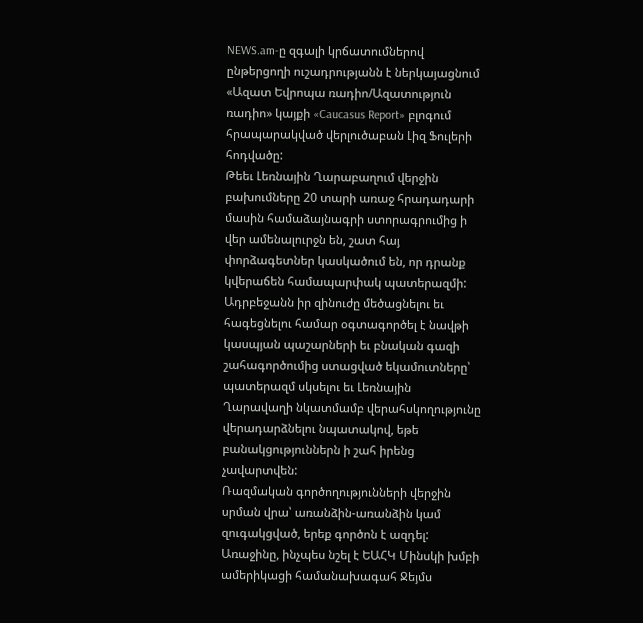NEWS.am-ը զգալի կրճատումներով ընթերցողի ուշադրությանն է ներկայացնում «Ազատ Եվրոպա ռադիո/Ազատություն ռադիո» կայքի «Caucasus Report» բլոգում հրապարակված վերլուծաբան Լիզ Ֆուլերի հոդվածը:
Թեեւ Լեռնային Ղարաբաղում վերջին բախումները 20 տարի առաջ հրադադարի մասին համաձայնագրի ստորագրումից ի վեր ամենալուրջն են, շատ հայ փորձագետներ կասկածում են, որ դրանք կվերաճեն համապարփակ պատերազմի: Ադրբեջանն իր զինուժը մեծացնելու եւ հագեցնելու համար օգտագործել է նավթի կասպյան պաշարների եւ բնական գազի շահագործումից ստացված եկամուտները՝ պատերազմ սկսելու եւ Լեռնային Ղարավաղի նկատմամբ վերահսկողությունը վերադարձնելու նպատակով, եթե բանակցություններն ի շահ իրենց չավարտվեն:
Ռազմական գործողությունների վերջին սրման վրա՝ առանձին-առանձին կամ զուգակցված, երեք գործոն է ազդել: Առաջինը, ինչպես նշել է ԵԱՀԿ Մինսկի խմբի ամերիկացի համանախագահ Ջեյմս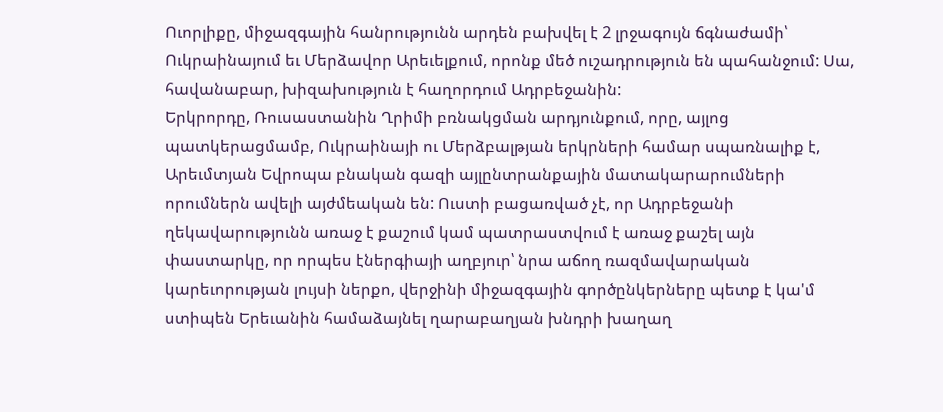Ուորլիքը, միջազգային հանրությունն արդեն բախվել է 2 լրջագույն ճգնաժամի՝ Ուկրաինայում եւ Մերձավոր Արեւելքում, որոնք մեծ ուշադրություն են պահանջում: Սա, հավանաբար, խիզախություն է հաղորդում Ադրբեջանին:
Երկրորդը, Ռուսաստանին Ղրիմի բռնակցման արդյունքում, որը, այլոց պատկերացմամբ, Ուկրաինայի ու Մերձբալթյան երկրների համար սպառնալիք է, Արեւմտյան Եվրոպա բնական գազի այլընտրանքային մատակարարումների որումներն ավելի այժմեական են: Ուստի բացառված չէ, որ Ադրբեջանի ղեկավարությունն առաջ է քաշում կամ պատրաստվում է առաջ քաշել այն փաստարկը, որ որպես էներգիայի աղբյուր՝ նրա աճող ռազմավարական կարեւորության լույսի ներքո, վերջինի միջազգային գործընկերները պետք է կա'մ ստիպեն Երեւանին համաձայնել ղարաբաղյան խնդրի խաղաղ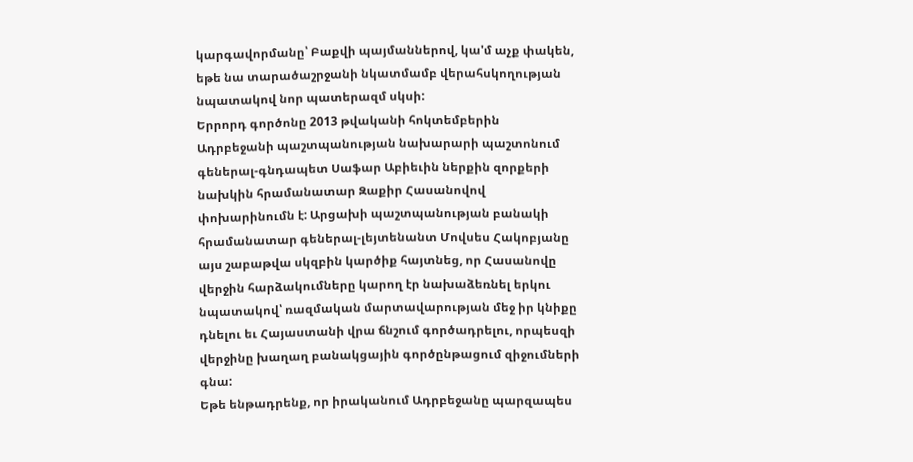կարգավորմանը՝ Բաքվի պայմաններով, կա'մ աչք փակեն, եթե նա տարածաշրջանի նկատմամբ վերահսկողության նպատակով նոր պատերազմ սկսի:
Երրորդ գործոնը 2013 թվականի հոկտեմբերին Ադրբեջանի պաշտպանության նախարարի պաշտոնում գեներալ-գնդապետ Սաֆար Աբիեւին ներքին զորքերի նախկին հրամանատար Զաքիր Հասանովով փոխարինումն է: Արցախի պաշտպանության բանակի հրամանատար գեներալ-լեյտենանտ Մովսես Հակոբյանը այս շաբաթվա սկզբին կարծիք հայտնեց, որ Հասանովը վերջին հարձակումները կարող էր նախաձեռնել երկու նպատակով՝ ռազմական մարտավարության մեջ իր կնիքը դնելու եւ Հայաստանի վրա ճնշում գործադրելու, որպեսզի վերջինը խաղաղ բանակցային գործընթացում զիջումների գնա:
Եթե ենթադրենք, որ իրականում Ադրբեջանը պարզապես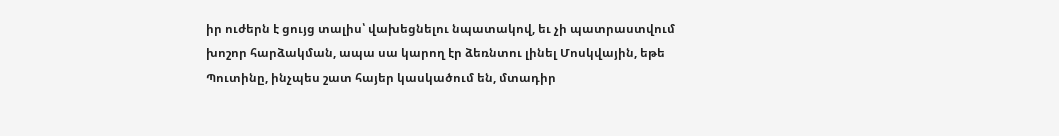իր ուժերն է ցույց տալիս՝ վախեցնելու նպատակով, եւ չի պատրաստվում խոշոր հարձակման, ապա սա կարող էր ձեռնտու լինել Մոսկվային, եթե Պուտինը, ինչպես շատ հայեր կասկածում են, մտադիր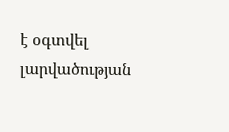է օգտվել լարվածության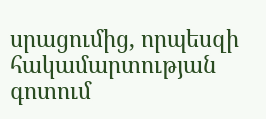սրացումից, որպեսզի հակամարտության գոտում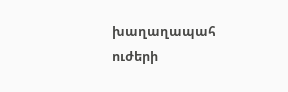խաղաղապահ ուժերի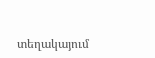տեղակայում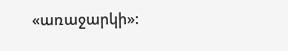«առաջարկի»: